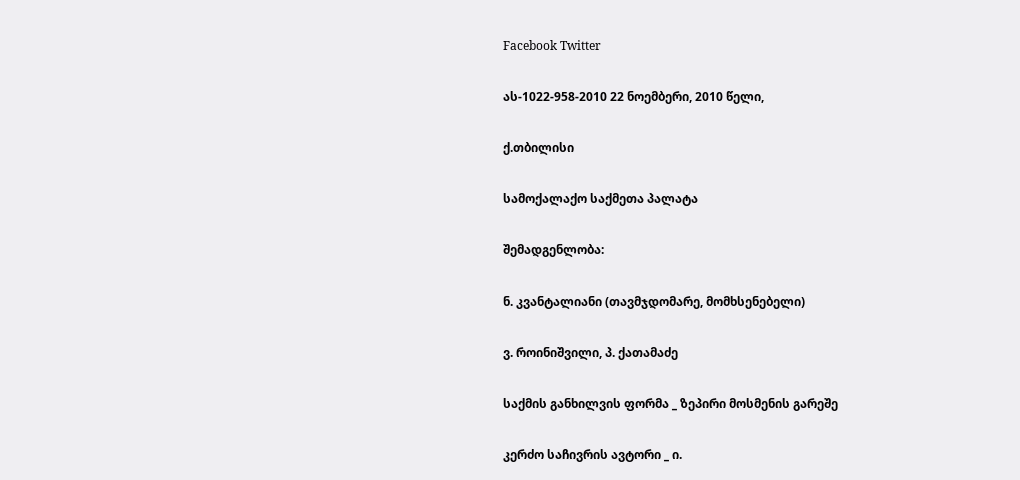Facebook Twitter

ას-1022-958-2010 22 ნოემბერი, 2010 წელი,

ქ.თბილისი

სამოქალაქო საქმეთა პალატა

შემადგენლობა:

ნ. კვანტალიანი (თავმჯდომარე, მომხსენებელი)

ვ. როინიშვილი, პ. ქათამაძე

საქმის განხილვის ფორმა _ ზეპირი მოსმენის გარეშე

კერძო საჩივრის ავტორი _ ი.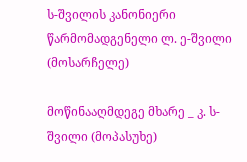ს-შვილის კანონიერი წარმომადგენელი ლ. ე-შვილი (მოსარჩელე)

მოწინააღმდეგე მხარე _ კ. ს-შვილი (მოპასუხე)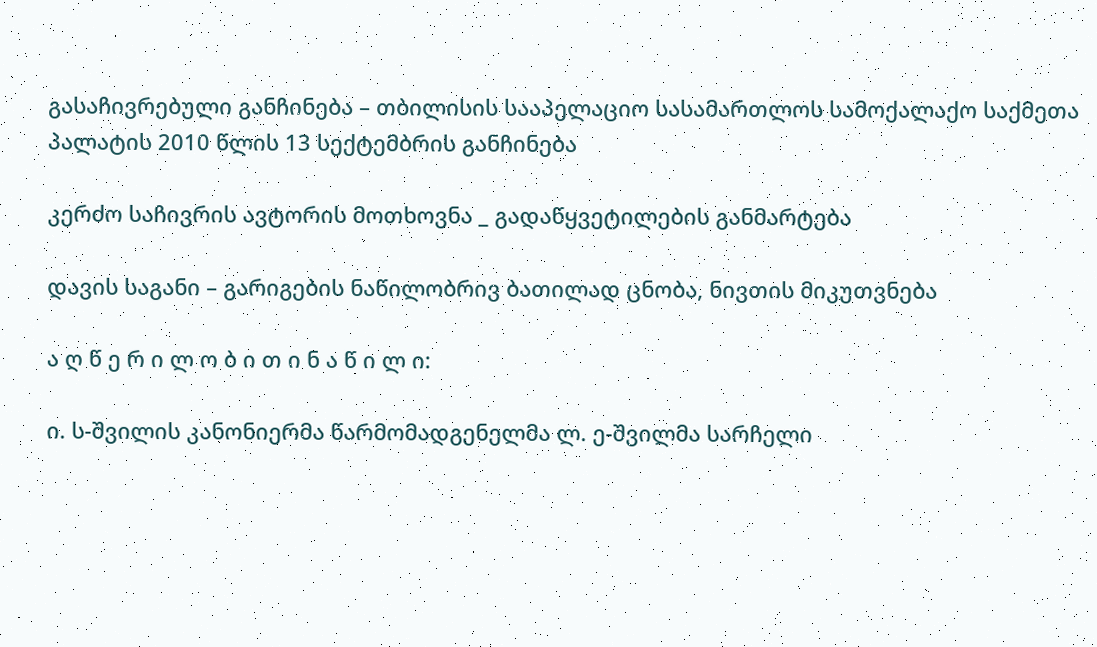გასაჩივრებული განჩინება – თბილისის სააპელაციო სასამართლოს სამოქალაქო საქმეთა პალატის 2010 წლის 13 სექტემბრის განჩინება

კერძო საჩივრის ავტორის მოთხოვნა _ გადაწყვეტილების განმარტება

დავის საგანი – გარიგების ნაწილობრივ ბათილად ცნობა, ნივთის მიკუთვნება

ა ღ წ ე რ ი ლ ო ბ ი თ ი ნ ა წ ი ლ ი:

ი. ს-შვილის კანონიერმა წარმომადგენელმა ლ. ე-შვილმა სარჩელი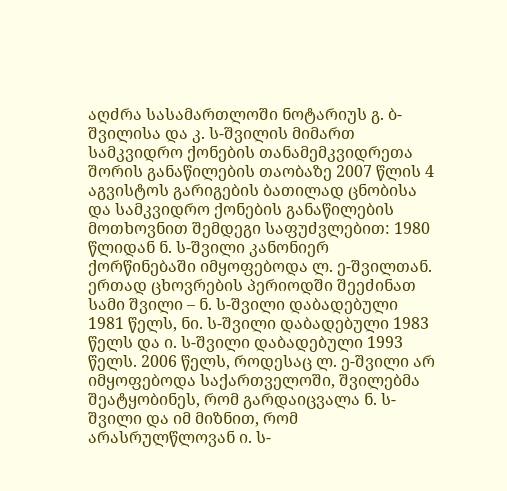აღძრა სასამართლოში ნოტარიუს გ. ბ-შვილისა და კ. ს-შვილის მიმართ სამკვიდრო ქონების თანამემკვიდრეთა შორის განაწილების თაობაზე 2007 წლის 4 აგვისტოს გარიგების ბათილად ცნობისა და სამკვიდრო ქონების განაწილების მოთხოვნით შემდეგი საფუძვლებით: 1980 წლიდან ნ. ს-შვილი კანონიერ ქორწინებაში იმყოფებოდა ლ. ე-შვილთან. ერთად ცხოვრების პერიოდში შეეძინათ სამი შვილი – ნ. ს-შვილი დაბადებული 1981 წელს, ნი. ს-შვილი დაბადებული 1983 წელს და ი. ს-შვილი დაბადებული 1993 წელს. 2006 წელს, როდესაც ლ. ე-შვილი არ იმყოფებოდა საქართველოში, შვილებმა შეატყობინეს, რომ გარდაიცვალა ნ. ს-შვილი და იმ მიზნით, რომ არასრულწლოვან ი. ს-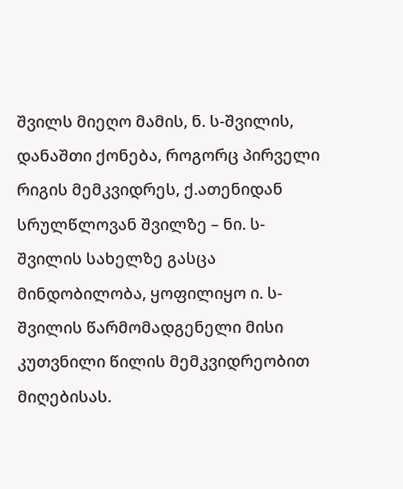შვილს მიეღო მამის, ნ. ს-შვილის, დანაშთი ქონება, როგორც პირველი რიგის მემკვიდრეს, ქ.ათენიდან სრულწლოვან შვილზე – ნი. ს-შვილის სახელზე გასცა მინდობილობა, ყოფილიყო ი. ს-შვილის წარმომადგენელი მისი კუთვნილი წილის მემკვიდრეობით მიღებისას.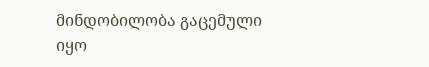მინდობილობა გაცემული იყო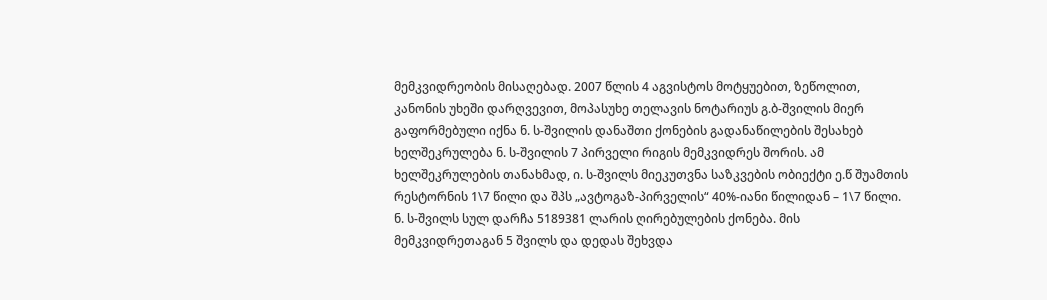მემკვიდრეობის მისაღებად. 2007 წლის 4 აგვისტოს მოტყუებით, ზეწოლით, კანონის უხეში დარღვევით, მოპასუხე თელავის ნოტარიუს გ.ბ-შვილის მიერ გაფორმებული იქნა ნ. ს-შვილის დანაშთი ქონების გადანაწილების შესახებ ხელშეკრულება ნ. ს-შვილის 7 პირველი რიგის მემკვიდრეს შორის. ამ ხელშეკრულების თანახმად, ი. ს-შვილს მიეკუთვნა საზკვების ობიექტი ე.წ შუამთის რესტორნის 1\7 წილი და შპს „ავტოგაზ-პირველის“ 40%-იანი წილიდან – 1\7 წილი. ნ. ს-შვილს სულ დარჩა 5189381 ლარის ღირებულების ქონება. მის მემკვიდრეთაგან 5 შვილს და დედას შეხვდა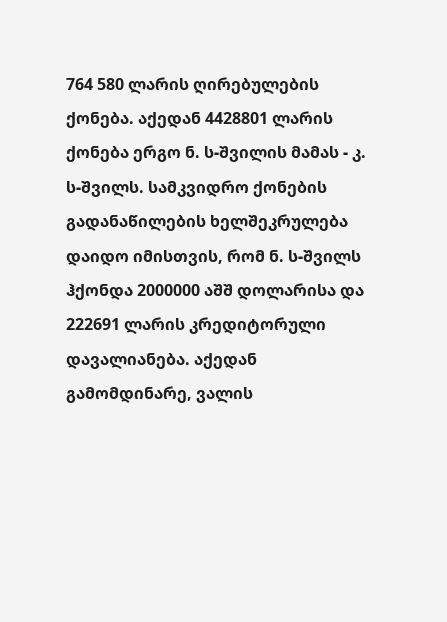764 580 ლარის ღირებულების ქონება. აქედან 4428801 ლარის ქონება ერგო ნ. ს-შვილის მამას - კ. ს-შვილს. სამკვიდრო ქონების გადანაწილების ხელშეკრულება დაიდო იმისთვის, რომ ნ. ს-შვილს ჰქონდა 2000000 აშშ დოლარისა და 222691 ლარის კრედიტორული დავალიანება. აქედან გამომდინარე, ვალის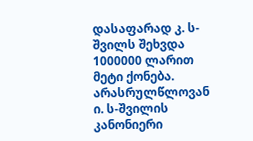დასაფარად კ. ს-შვილს შეხვდა 1000000 ლარით მეტი ქონება. არასრულწლოვან ი. ს-შვილის კანონიერი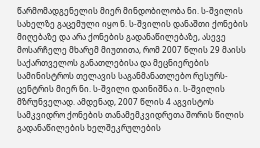წარმომადგენელის მიერ მინდობილობა ნი. ს-შვილის სახელზე გაცემული იყო ნ. ს-შვილის დანაშთი ქონების მიღებაზე და არა ქონების გადანაწილებაზე, ასევე მოსარჩელე მხარემ მიუთითა, რომ 2007 წლის 29 მაისს საქართველოს განათლებისა და მეცნიერების სამინისტროს თელავის საგანმანათლებო რესურს-ცენტრის მიერ ნი. ს-შვილი დაინიშნა ი. ს-შვილის მზრუნველად. ამდენად, 2007 წლის 4 აგვისტოს სამკვიდრო ქონების თანამემკვიდრეთა შორის წილის გადანაწილების ხელშეკრულების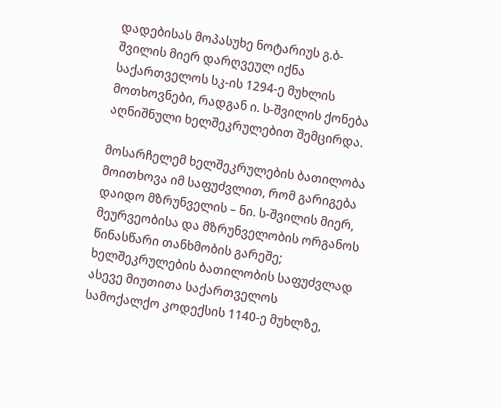დადებისას მოპასუხე ნოტარიუს გ.ბ-შვილის მიერ დარღვეულ იქნა საქართველოს სკ-ის 1294-ე მუხლის მოთხოვნები, რადგან ი. ს-შვილის ქონება აღნიშნული ხელშეკრულებით შემცირდა.

მოსარჩელემ ხელშეკრულების ბათილობა მოითხოვა იმ საფუძვლით, რომ გარიგება დაიდო მზრუნველის – ნი. ს-შვილის მიერ, მეურვეობისა და მზრუნველობის ორგანოს წინასწარი თანხმობის გარეშე; ხელშეკრულების ბათილობის საფუძვლად ასევე მიუთითა საქართველოს სამოქალქო კოდექსის 1140-ე მუხლზე,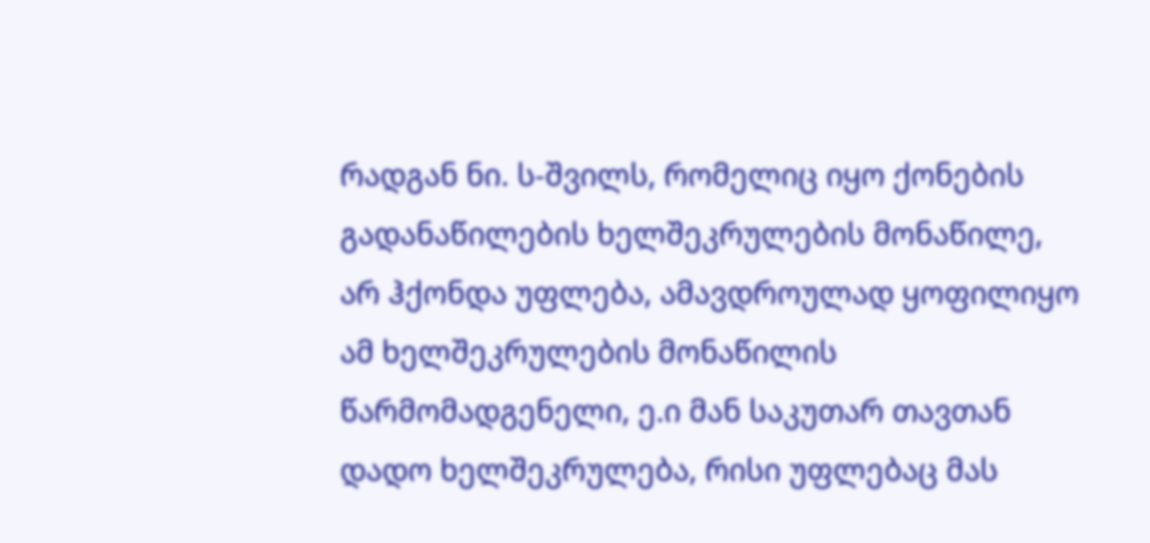რადგან ნი. ს-შვილს, რომელიც იყო ქონების გადანაწილების ხელშეკრულების მონაწილე, არ ჰქონდა უფლება, ამავდროულად ყოფილიყო ამ ხელშეკრულების მონაწილის წარმომადგენელი, ე.ი მან საკუთარ თავთან დადო ხელშეკრულება, რისი უფლებაც მას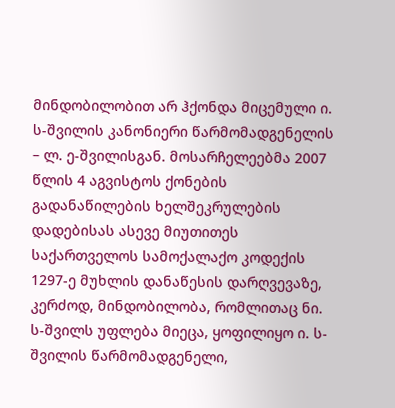მინდობილობით არ ჰქონდა მიცემული ი. ს-შვილის კანონიერი წარმომადგენელის – ლ. ე-შვილისგან. მოსარჩელეებმა 2007 წლის 4 აგვისტოს ქონების გადანაწილების ხელშეკრულების დადებისას ასევე მიუთითეს საქართველოს სამოქალაქო კოდექის 1297-ე მუხლის დანაწესის დარღვევაზე, კერძოდ, მინდობილობა, რომლითაც ნი. ს-შვილს უფლება მიეცა, ყოფილიყო ი. ს-შვილის წარმომადგენელი,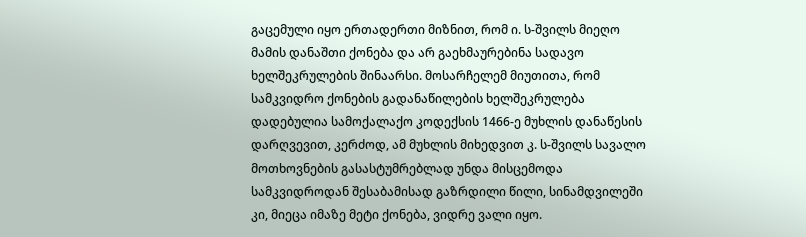გაცემული იყო ერთადერთი მიზნით, რომ ი. ს-შვილს მიეღო მამის დანაშთი ქონება და არ გაეხმაურებინა სადავო ხელშეკრულების შინაარსი. მოსარჩელემ მიუთითა, რომ სამკვიდრო ქონების გადანაწილების ხელშეკრულება დადებულია სამოქალაქო კოდექსის 1466-ე მუხლის დანაწესის დარღვევით, კერძოდ, ამ მუხლის მიხედვით კ. ს-შვილს სავალო მოთხოვნების გასასტუმრებლად უნდა მისცემოდა სამკვიდროდან შესაბამისად გაზრდილი წილი, სინამდვილეში კი, მიეცა იმაზე მეტი ქონება, ვიდრე ვალი იყო.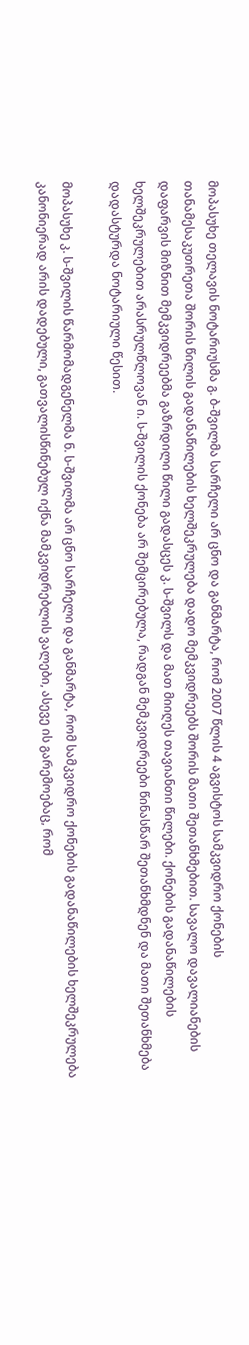მოპასუხე თელავის ნოტარიუსმა გ. ბ-შვილმა სარჩელი არ ცნო და განმარტა, რომ 2007 წლის 4 აგვისტოს სამკვიდრო ქონების თანამესაკუთრეთა შორის წილის გადანაწილების ხელშეკრულება დადო მემკვიდრეებს შორის მათი შეთანხმებით. სავალო დავალიანების დაფარვის მიზნით მემკვიდრეებმა გაზრდილი წილი გადასცეს კ. ს-შვილს და მათ მიიღეს თავიანთი წილები. ქონების გადანაწილების ხელშეკრულებით არასრულწლოვან ი. ს-შვილის ქონება არ შემცირებულა, რადგან მემკვიდრეები წინასწარ შეთანხმდნენ და მათი შეთანხმება დადასტურდა ნოტარიული წესით.

მოპასუხე კ. ს-შვილის წარმომადგენელმა ნ. ს-შვილმა არ ცნო სარჩელი და განმარტა, რომ სამკვიდრო ქონების გადანაწილების ხელშეკრულება კანონიერად არის დადებული, გათვალისწინებულ იქნა მამკვიდრებლის ვალები, ასევე ის გარემოებაც, რომ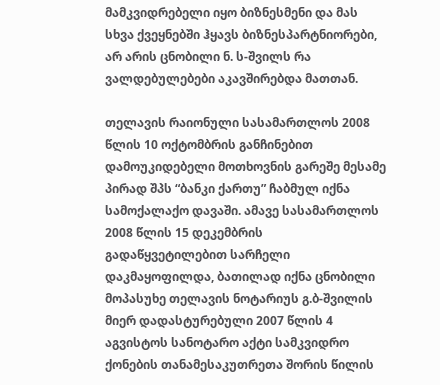მამკვიდრებელი იყო ბიზნესმენი და მას სხვა ქვეყნებში ჰყავს ბიზნესპარტნიორები, არ არის ცნობილი ნ. ს-შვილს რა ვალდებულებები აკავშირებდა მათთან.

თელავის რაიონული სასამართლოს 2008 წლის 10 ოქტომბრის განჩინებით დამოუკიდებელი მოთხოვნის გარეშე მესამე პირად შპს “ბანკი ქართუ” ჩაბმულ იქნა სამოქალაქო დავაში. ამავე სასამართლოს 2008 წლის 15 დეკემბრის გადაწყვეტილებით სარჩელი დაკმაყოფილდა, ბათილად იქნა ცნობილი მოპასუხე თელავის ნოტარიუს გ.ბ-შვილის მიერ დადასტურებული 2007 წლის 4 აგვისტოს სანოტარო აქტი სამკვიდრო ქონების თანამესაკუთრეთა შორის წილის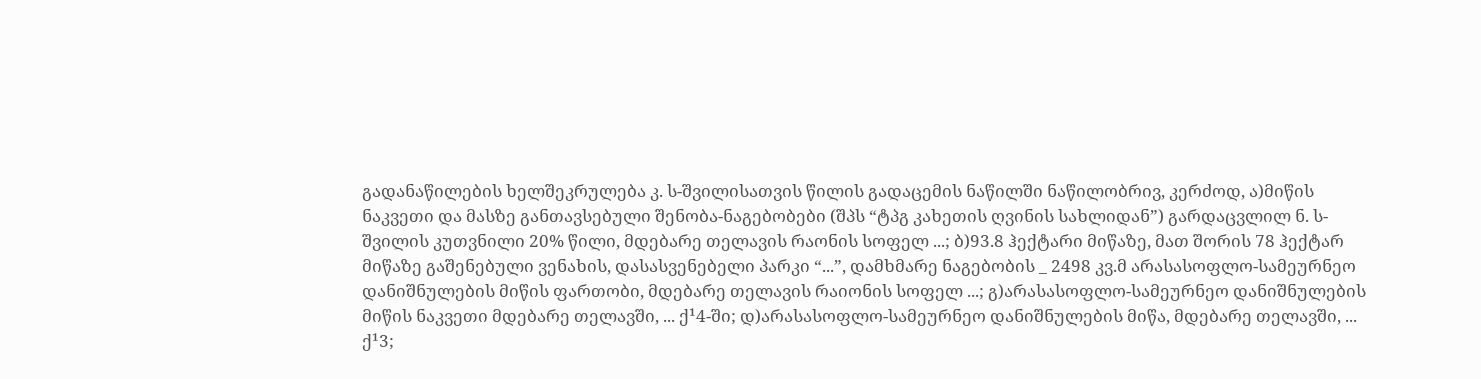გადანაწილების ხელშეკრულება კ. ს-შვილისათვის წილის გადაცემის ნაწილში ნაწილობრივ, კერძოდ, ა)მიწის ნაკვეთი და მასზე განთავსებული შენობა-ნაგებობები (შპს “ტპგ კახეთის ღვინის სახლიდან”) გარდაცვლილ ნ. ს-შვილის კუთვნილი 20% წილი, მდებარე თელავის რაონის სოფელ ...; ბ)93.8 ჰექტარი მიწაზე, მათ შორის 78 ჰექტარ მიწაზე გაშენებული ვენახის, დასასვენებელი პარკი “...”, დამხმარე ნაგებობის _ 2498 კვ.მ არასასოფლო-სამეურნეო დანიშნულების მიწის ფართობი, მდებარე თელავის რაიონის სოფელ ...; გ)არასასოფლო-სამეურნეო დანიშნულების მიწის ნაკვეთი მდებარე თელავში, ... ქ¹4-ში; დ)არასასოფლო-სამეურნეო დანიშნულების მიწა, მდებარე თელავში, ... ქ¹3;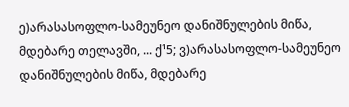ე)არასასოფლო-სამეუნეო დანიშნულების მიწა, მდებარე თელავში, ... ქ¹5; ვ)არასასოფლო-სამეუნეო დანიშნულების მიწა, მდებარე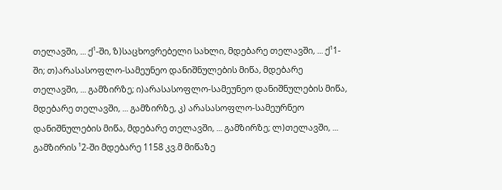თელავში, ... ქ¹-ში, ზ)საცხოვრებელი სახლი, მდებარე თელავში, ... ქ¹1-ში; თ)არასასოფლო-სამეუნეო დანიშნულების მიწა, მდებარე თელავში, ... გამზირზე; ი)არასასოფლო-სამეუნეო დანიშნულების მიწა, მდებარე თელავში, ... გამზირზე, კ) არასასოფლო-სამეურნეო დანიშნულების მიწა, მდებარე თელავში, ... გამზირზე; ლ)თელავში, ... გამზირის ¹2-ში მდებარე 1158 კვ.მ მიწაზე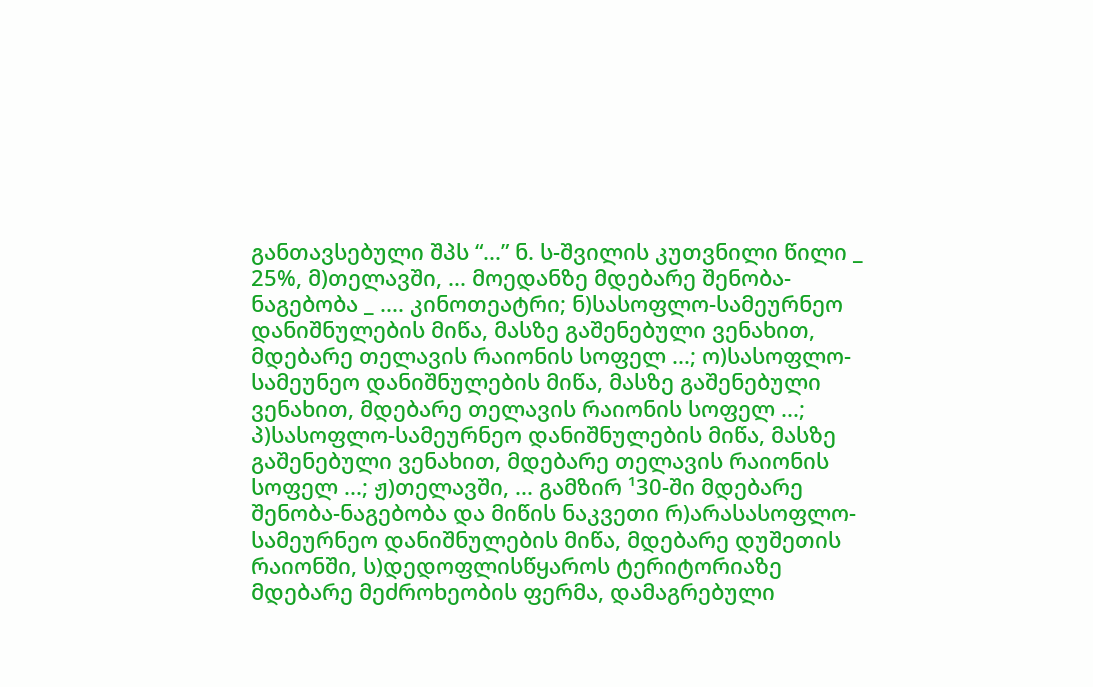განთავსებული შპს “...” ნ. ს-შვილის კუთვნილი წილი _ 25%, მ)თელავში, ... მოედანზე მდებარე შენობა-ნაგებობა _ .... კინოთეატრი; ნ)სასოფლო-სამეურნეო დანიშნულების მიწა, მასზე გაშენებული ვენახით, მდებარე თელავის რაიონის სოფელ ...; ო)სასოფლო-სამეუნეო დანიშნულების მიწა, მასზე გაშენებული ვენახით, მდებარე თელავის რაიონის სოფელ ...; პ)სასოფლო-სამეურნეო დანიშნულების მიწა, მასზე გაშენებული ვენახით, მდებარე თელავის რაიონის სოფელ ...; ჟ)თელავში, ... გამზირ ¹30-ში მდებარე შენობა-ნაგებობა და მიწის ნაკვეთი რ)არასასოფლო-სამეურნეო დანიშნულების მიწა, მდებარე დუშეთის რაიონში, ს)დედოფლისწყაროს ტერიტორიაზე მდებარე მეძროხეობის ფერმა, დამაგრებული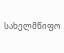სახელმწიფო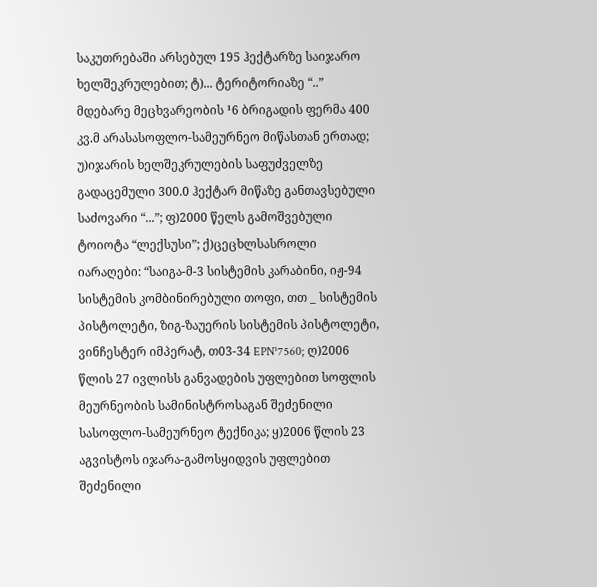საკუთრებაში არსებულ 195 ჰექტარზე საიჯარო ხელშეკრულებით; ტ)... ტერიტორიაზე “..” მდებარე მეცხვარეობის ¹6 ბრიგადის ფერმა 400 კვ.მ არასასოფლო-სამეურნეო მიწასთან ერთად; უ)იჯარის ხელშეკრულების საფუძველზე გადაცემული 300.0 ჰექტარ მიწაზე განთავსებული საძოვარი “...”; ფ)2000 წელს გამოშვებული ტოიოტა “ლექსუსი”; ქ)ცეცხლსასროლი იარაღები: “საიგა-მ-3 სისტემის კარაბინი, იჟ-94 სისტემის კომბინირებული თოფი, თთ _ სისტემის პისტოლეტი, ზიგ-ზაუერის სისტემის პისტოლეტი, ვინჩესტერ იმპერატ, თ03-34 EPN¹7560; ღ)2006 წლის 27 ივლისს განვადების უფლებით სოფლის მეურნეობის სამინისტროსაგან შეძენილი სასოფლო-სამეურნეო ტექნიკა; ყ)2006 წლის 23 აგვისტოს იჯარა-გამოსყიდვის უფლებით შეძენილი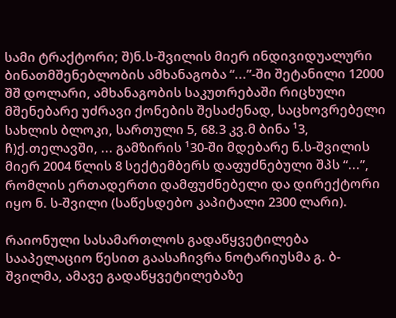სამი ტრაქტორი; შ)ნ.ს-შვილის მიერ ინდივიდუალური ბინათმშენებლობის ამხანაგობა “...”-ში შეტანილი 12000 შშ დოლარი, ამხანაგობის საკუთრებაში რიცხული მშენებარე უძრავი ქონების შესაძენად, საცხოვრებელი სახლის ბლოკი, სართული 5, 68.3 კვ.მ ბინა ¹3, ჩ)ქ.თელავში, ... გამზირის ¹30-ში მდებარე ნ.ს-შვილის მიერ 2004 წლის 8 სექტემბერს დაფუძნებული შპს “...”, რომლის ერთადერთი დამფუძნებელი და დირექტორი იყო ნ. ს-შვილი (საწესდებო კაპიტალი 2300 ლარი).

რაიონული სასამართლოს გადაწყვეტილება სააპელაციო წესით გაასაჩივრა ნოტარიუსმა გ. ბ-შვილმა, ამავე გადაწყვეტილებაზე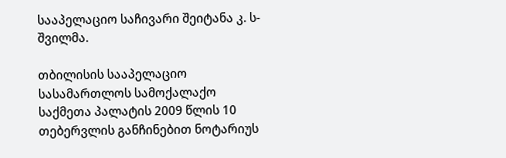სააპელაციო საჩივარი შეიტანა კ. ს-შვილმა.

თბილისის სააპელაციო სასამართლოს სამოქალაქო საქმეთა პალატის 2009 წლის 10 თებერვლის განჩინებით ნოტარიუს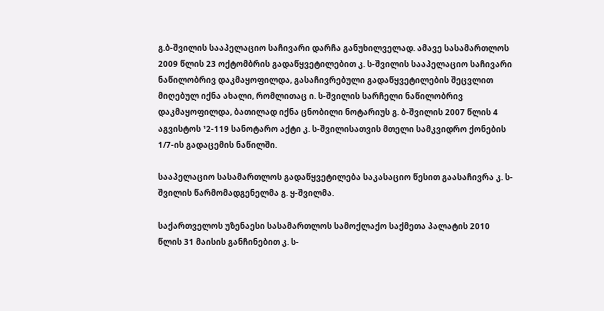გ.ბ-შვილის სააპელაციო საჩივარი დარჩა განუხილველად. ამავე სასამართლოს 2009 წლის 23 ოქტომბრის გადაწყვეტილებით კ. ს-შვილის სააპელაციო საჩივარი ნაწილობრივ დაკმაყოფილდა, გასაჩივრებული გადაწყვეტილების შეცვლით მიღებულ იქნა ახალი, რომლითაც ი. ს-შვილის სარჩელი ნაწილობრივ დაკმაყოფილდა, ბათილად იქნა ცნობილი ნოტარიუს გ. ბ-შვილის 2007 წლის 4 აგვისტოს ¹2-119 სანოტარო აქტი კ. ს-შვილისათვის მთელი სამკვიდრო ქონების 1/7-ის გადაცემის ნაწილში.

სააპელაციო სასამართლოს გადაწყვეტილება საკასაციო წესით გაასაჩივრა კ. ს-შვილის წარმომადგენელმა გ. ყ-შვილმა.

საქართველოს უზენაესი სასამართლოს სამოქლაქო საქმეთა პალატის 2010 წლის 31 მაისის განჩინებით კ. ს-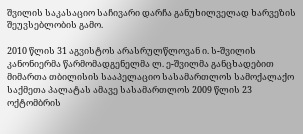შვილის საკასაციო საჩივარი დარჩა განუხილველად ხარვეზის შეუვსებლობის გამო.

2010 წლის 31 აგვისტოს არასრულწლოვან ი. ს-შვილის კანონიერმა წარმომადგენელმა ლ. ე-შვილმა განცხადებით მიმართა თბილისის სააპელაციო სასამართლოს სამოქალაქო საქმეთა პალატას ამავე სასამართლოს 2009 წლის 23 ოქტომბრის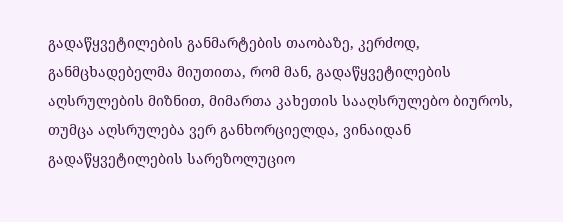გადაწყვეტილების განმარტების თაობაზე, კერძოდ, განმცხადებელმა მიუთითა, რომ მან, გადაწყვეტილების აღსრულების მიზნით, მიმართა კახეთის სააღსრულებო ბიუროს, თუმცა აღსრულება ვერ განხორციელდა, ვინაიდან გადაწყვეტილების სარეზოლუციო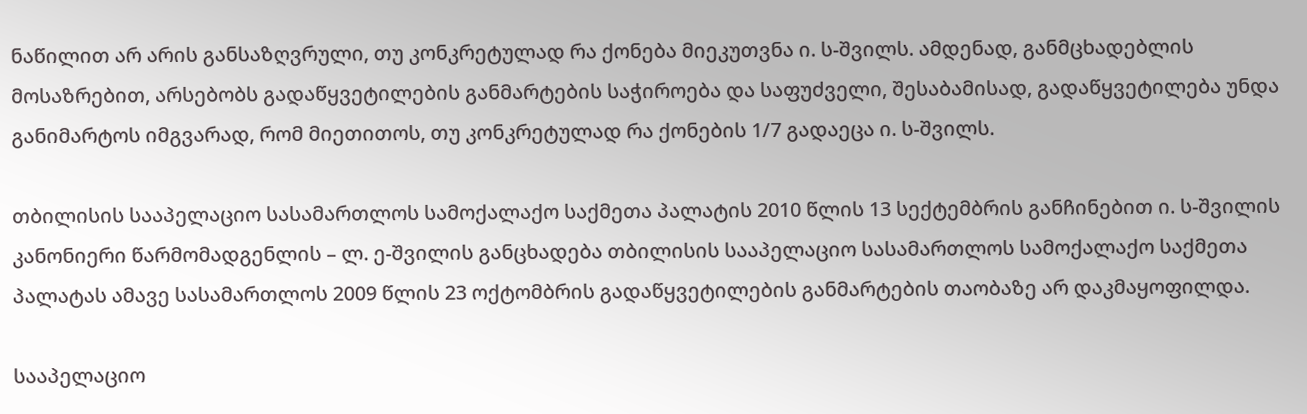ნაწილით არ არის განსაზღვრული, თუ კონკრეტულად რა ქონება მიეკუთვნა ი. ს-შვილს. ამდენად, განმცხადებლის მოსაზრებით, არსებობს გადაწყვეტილების განმარტების საჭიროება და საფუძველი, შესაბამისად, გადაწყვეტილება უნდა განიმარტოს იმგვარად, რომ მიეთითოს, თუ კონკრეტულად რა ქონების 1/7 გადაეცა ი. ს-შვილს.

თბილისის სააპელაციო სასამართლოს სამოქალაქო საქმეთა პალატის 2010 წლის 13 სექტემბრის განჩინებით ი. ს-შვილის კანონიერი წარმომადგენლის – ლ. ე-შვილის განცხადება თბილისის სააპელაციო სასამართლოს სამოქალაქო საქმეთა პალატას ამავე სასამართლოს 2009 წლის 23 ოქტომბრის გადაწყვეტილების განმარტების თაობაზე არ დაკმაყოფილდა.

სააპელაციო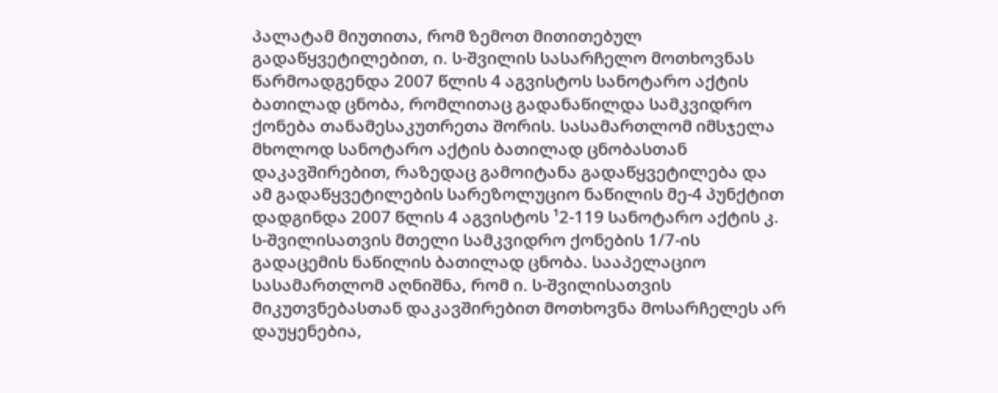პალატამ მიუთითა, რომ ზემოთ მითითებულ გადაწყვეტილებით, ი. ს-შვილის სასარჩელო მოთხოვნას წარმოადგენდა 2007 წლის 4 აგვისტოს სანოტარო აქტის ბათილად ცნობა, რომლითაც გადანაწილდა სამკვიდრო ქონება თანამესაკუთრეთა შორის. სასამართლომ იმსჯელა მხოლოდ სანოტარო აქტის ბათილად ცნობასთან დაკავშირებით, რაზედაც გამოიტანა გადაწყვეტილება და ამ გადაწყვეტილების სარეზოლუციო ნაწილის მე-4 პუნქტით დადგინდა 2007 წლის 4 აგვისტოს ¹2-119 სანოტარო აქტის კ. ს-შვილისათვის მთელი სამკვიდრო ქონების 1/7-ის გადაცემის ნაწილის ბათილად ცნობა. სააპელაციო სასამართლომ აღნიშნა, რომ ი. ს-შვილისათვის მიკუთვნებასთან დაკავშირებით მოთხოვნა მოსარჩელეს არ დაუყენებია,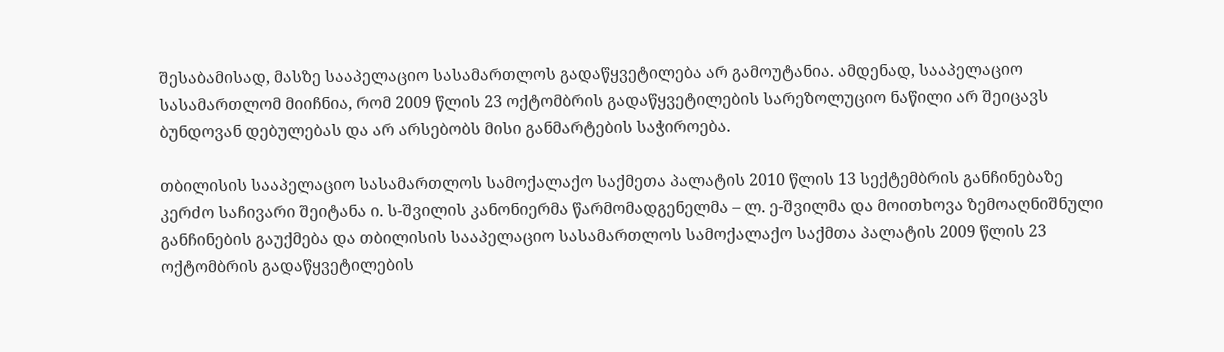შესაბამისად, მასზე სააპელაციო სასამართლოს გადაწყვეტილება არ გამოუტანია. ამდენად, სააპელაციო სასამართლომ მიიჩნია, რომ 2009 წლის 23 ოქტომბრის გადაწყვეტილების სარეზოლუციო ნაწილი არ შეიცავს ბუნდოვან დებულებას და არ არსებობს მისი განმარტების საჭიროება.

თბილისის სააპელაციო სასამართლოს სამოქალაქო საქმეთა პალატის 2010 წლის 13 სექტემბრის განჩინებაზე კერძო საჩივარი შეიტანა ი. ს-შვილის კანონიერმა წარმომადგენელმა – ლ. ე-შვილმა და მოითხოვა ზემოაღნიშნული განჩინების გაუქმება და თბილისის სააპელაციო სასამართლოს სამოქალაქო საქმთა პალატის 2009 წლის 23 ოქტომბრის გადაწყვეტილების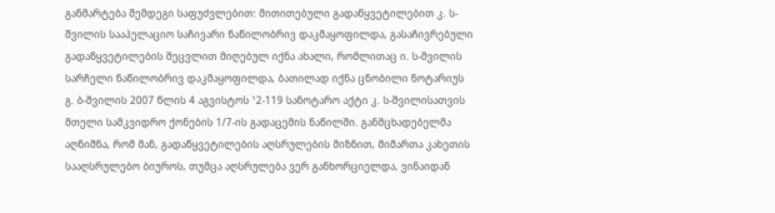განმარტება შემდეგი საფუძვლებით: მითითებული გადაწყვეტილებით კ. ს-შვილის სააპელაციო საჩივარი ნაწილობრივ დაკმაყოფილდა, გასაჩივრებული გადაწყვეტილების შეცვლით მიღებულ იქნა ახალი, რომლითაც ი. ს-შვილის სარჩელი ნაწილობრივ დაკმაყოფილდა, ბათილად იქნა ცნობილი ნოტარიუს გ. ბ-შვილის 2007 წლის 4 აგვისტოს ¹2-119 სანოტარო აქტი კ. ს-შვილისათვის მთელი სამკვიდრო ქონების 1/7-ის გადაცემის ნაწილში. განმცხადებელმა აღნიშნა, რომ მან, გადაწყვეტილების აღსრულების მიზნით, მიმართა კახეთის სააღსრულებო ბიუროს, თუმცა აღსრულება ვერ განხორციელდა, ვინაიდან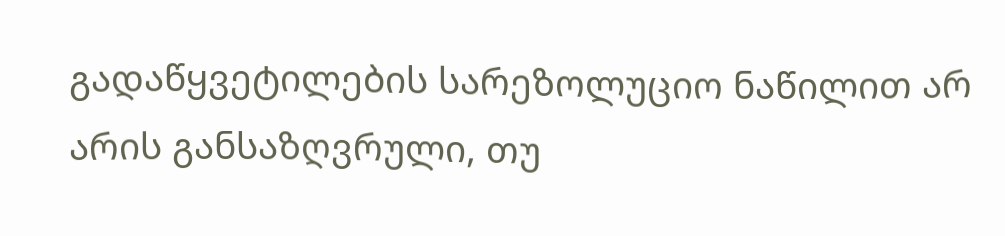გადაწყვეტილების სარეზოლუციო ნაწილით არ არის განსაზღვრული, თუ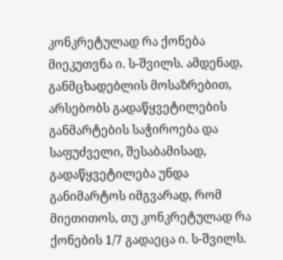კონკრეტულად რა ქონება მიეკუთვნა ი. ს-შვილს. ამდენად, განმცხადებლის მოსაზრებით, არსებობს გადაწყვეტილების განმარტების საჭიროება და საფუძველი, შესაბამისად, გადაწყვეტილება უნდა განიმარტოს იმგვარად, რომ მიეთითოს, თუ კონკრეტულად რა ქონების 1/7 გადაეცა ი. ს-შვილს.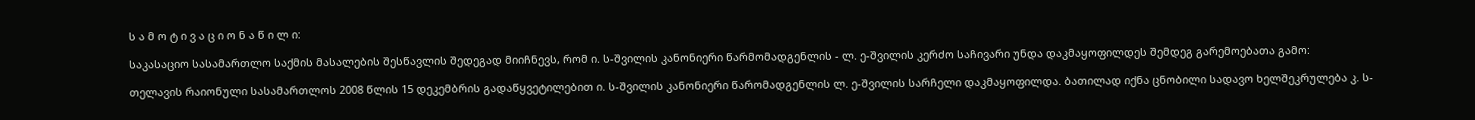ს ა მ ო ტ ი ვ ა ც ი ო ნ ა წ ი ლ ი:

საკასაციო სასამართლო საქმის მასალების შესწავლის შედეგად მიიჩნევს, რომ ი. ს-შვილის კანონიერი წარმომადგენლის - ლ. ე-შვილის კერძო საჩივარი უნდა დაკმაყოფილდეს შემდეგ გარემოებათა გამო:

თელავის რაიონული სასამართლოს 2008 წლის 15 დეკემბრის გადაწყვეტილებით ი. ს-შვილის კანონიერი წარომადგენლის ლ. ე-შვილის სარჩელი დაკმაყოფილდა. ბათილად იქნა ცნობილი სადავო ხელშეკრულება კ. ს-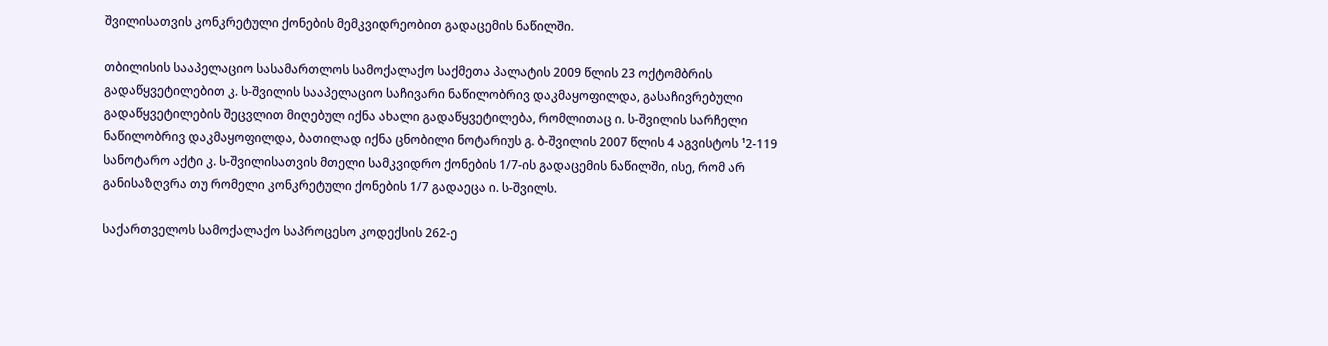შვილისათვის კონკრეტული ქონების მემკვიდრეობით გადაცემის ნაწილში.

თბილისის სააპელაციო სასამართლოს სამოქალაქო საქმეთა პალატის 2009 წლის 23 ოქტომბრის გადაწყვეტილებით კ. ს-შვილის სააპელაციო საჩივარი ნაწილობრივ დაკმაყოფილდა, გასაჩივრებული გადაწყვეტილების შეცვლით მიღებულ იქნა ახალი გადაწყვეტილება, რომლითაც ი. ს-შვილის სარჩელი ნაწილობრივ დაკმაყოფილდა, ბათილად იქნა ცნობილი ნოტარიუს გ. ბ-შვილის 2007 წლის 4 აგვისტოს ¹2-119 სანოტარო აქტი კ. ს-შვილისათვის მთელი სამკვიდრო ქონების 1/7-ის გადაცემის ნაწილში, ისე, რომ არ განისაზღვრა თუ რომელი კონკრეტული ქონების 1/7 გადაეცა ი. ს-შვილს.

საქართველოს სამოქალაქო საპროცესო კოდექსის 262-ე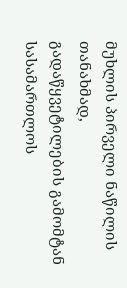მუხლის პირველი ნაწილის თანახმად, გადაწყვეტილების გამომტან სასამართლოს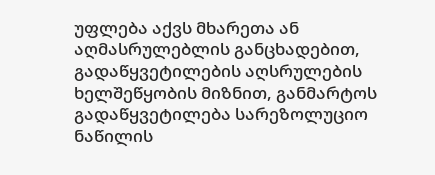უფლება აქვს მხარეთა ან აღმასრულებლის განცხადებით, გადაწყვეტილების აღსრულების ხელშეწყობის მიზნით, განმარტოს გადაწყვეტილება სარეზოლუციო ნაწილის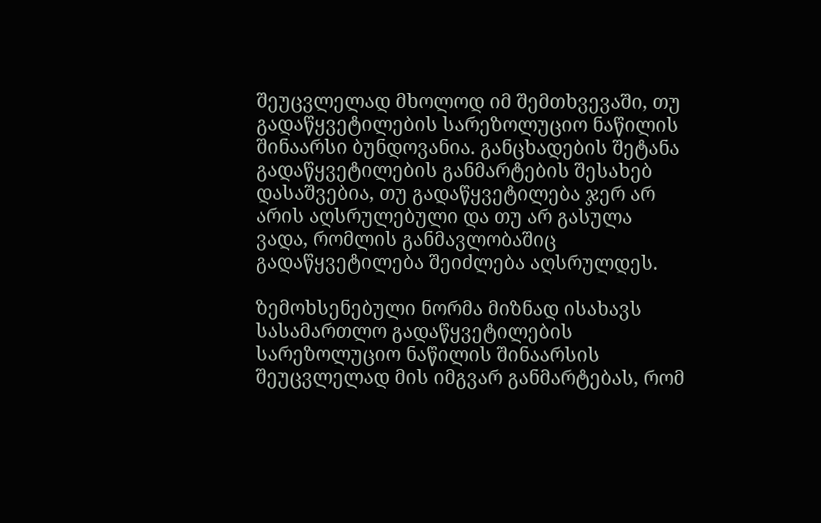შეუცვლელად მხოლოდ იმ შემთხვევაში, თუ გადაწყვეტილების სარეზოლუციო ნაწილის შინაარსი ბუნდოვანია. განცხადების შეტანა გადაწყვეტილების განმარტების შესახებ დასაშვებია, თუ გადაწყვეტილება ჯერ არ არის აღსრულებული და თუ არ გასულა ვადა, რომლის განმავლობაშიც გადაწყვეტილება შეიძლება აღსრულდეს.

ზემოხსენებული ნორმა მიზნად ისახავს სასამართლო გადაწყვეტილების სარეზოლუციო ნაწილის შინაარსის შეუცვლელად მის იმგვარ განმარტებას, რომ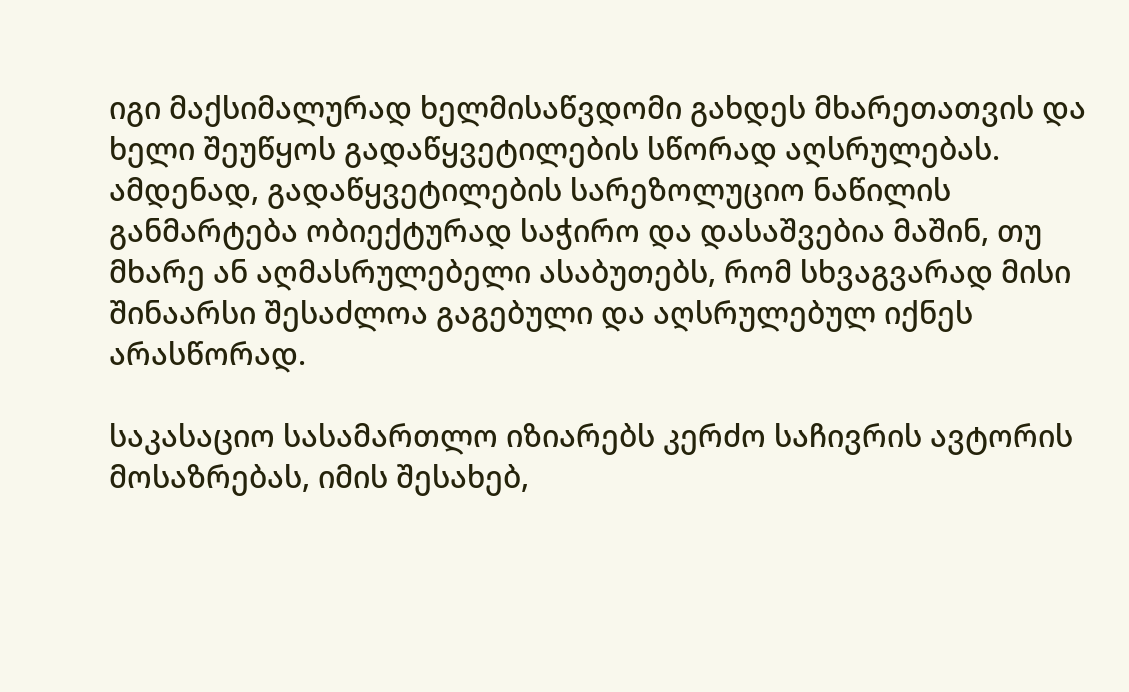იგი მაქსიმალურად ხელმისაწვდომი გახდეს მხარეთათვის და ხელი შეუწყოს გადაწყვეტილების სწორად აღსრულებას. ამდენად, გადაწყვეტილების სარეზოლუციო ნაწილის განმარტება ობიექტურად საჭირო და დასაშვებია მაშინ, თუ მხარე ან აღმასრულებელი ასაბუთებს, რომ სხვაგვარად მისი შინაარსი შესაძლოა გაგებული და აღსრულებულ იქნეს არასწორად.

საკასაციო სასამართლო იზიარებს კერძო საჩივრის ავტორის მოსაზრებას, იმის შესახებ,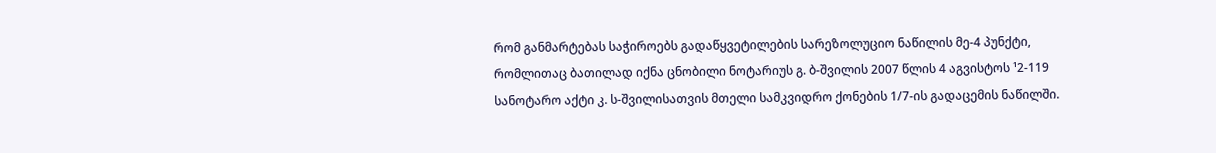რომ განმარტებას საჭიროებს გადაწყვეტილების სარეზოლუციო ნაწილის მე-4 პუნქტი, რომლითაც ბათილად იქნა ცნობილი ნოტარიუს გ. ბ-შვილის 2007 წლის 4 აგვისტოს ¹2-119 სანოტარო აქტი კ. ს-შვილისათვის მთელი სამკვიდრო ქონების 1/7-ის გადაცემის ნაწილში.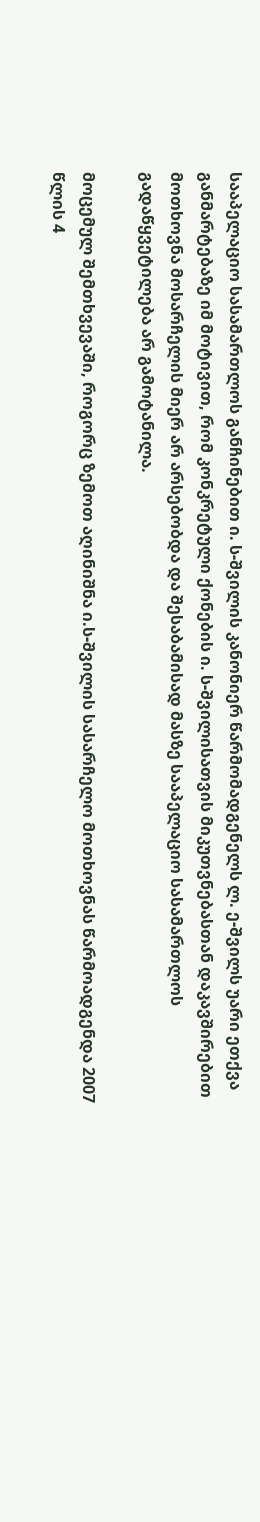სააპელაციო სასამართლოს განჩინებით ი. ს-შვილის კანონიერ წარმომადგენელს ლ. ე-შვილს უარი ეთქვა განმარტებაზე იმ მოტივით, რომ კონკრეტული ქონების ი. ს-შვილისათვის მიკუთვნებასთან დაკავშირებით მოთხოვნა მოსარჩელის მიერ არ არსებობდა და შესაბამისად მასზე სააპელაციო სასამართლოს გადაწყვეტილება არ გამოტანილა.

მოცემულ შემთხვევაში, როგორც ზემოთ აღინიშნა ი.ს-შვილის სასარჩელო მოთხოვნას წარმოადგენდა 2007 წლის 4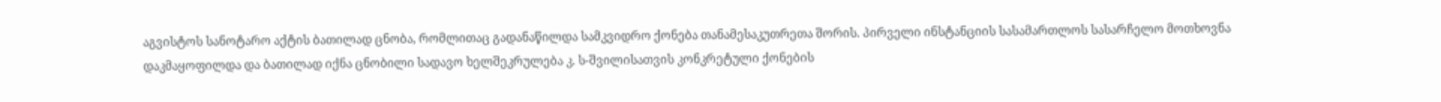აგვისტოს სანოტარო აქტის ბათილად ცნობა, რომლითაც გადანაწილდა სამკვიდრო ქონება თანამესაკუთრეთა შორის. პირველი ინსტანციის სასამართლოს სასარჩელო მოთხოვნა დაკმაყოფილდა და ბათილად იქნა ცნობილი სადავო ხელშეკრულება კ. ს-შვილისათვის კონკრეტული ქონების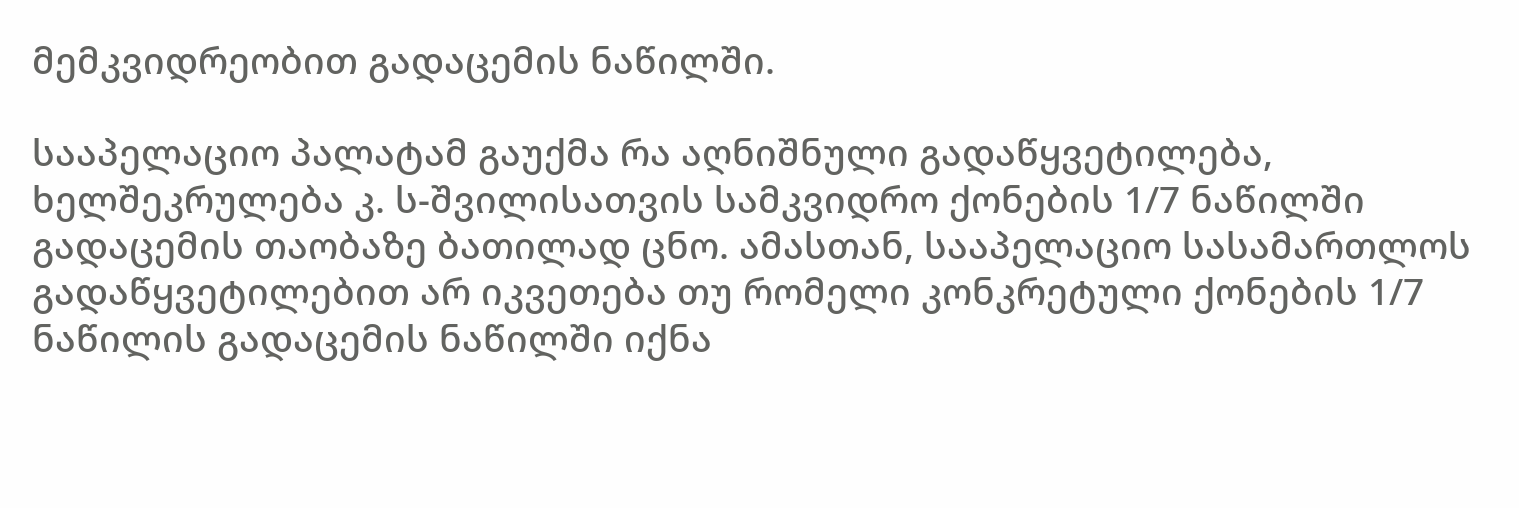მემკვიდრეობით გადაცემის ნაწილში.

სააპელაციო პალატამ გაუქმა რა აღნიშნული გადაწყვეტილება, ხელშეკრულება კ. ს-შვილისათვის სამკვიდრო ქონების 1/7 ნაწილში გადაცემის თაობაზე ბათილად ცნო. ამასთან, სააპელაციო სასამართლოს გადაწყვეტილებით არ იკვეთება თუ რომელი კონკრეტული ქონების 1/7 ნაწილის გადაცემის ნაწილში იქნა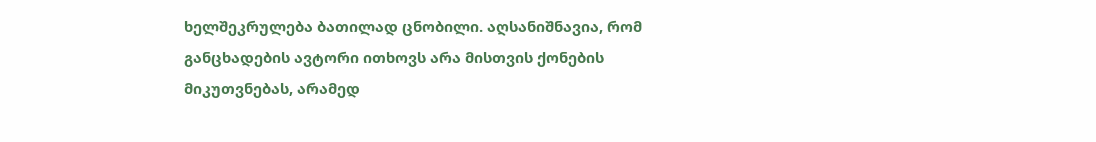ხელშეკრულება ბათილად ცნობილი. აღსანიშნავია, რომ განცხადების ავტორი ითხოვს არა მისთვის ქონების მიკუთვნებას, არამედ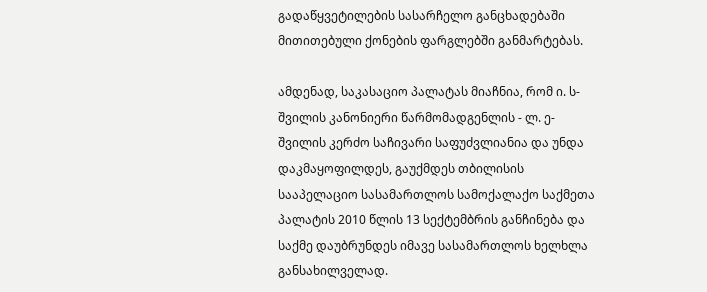გადაწყვეტილების სასარჩელო განცხადებაში მითითებული ქონების ფარგლებში განმარტებას.

ამდენად, საკასაციო პალატას მიაჩნია, რომ ი. ს-შვილის კანონიერი წარმომადგენლის - ლ. ე-შვილის კერძო საჩივარი საფუძვლიანია და უნდა დაკმაყოფილდეს, გაუქმდეს თბილისის სააპელაციო სასამართლოს სამოქალაქო საქმეთა პალატის 2010 წლის 13 სექტემბრის განჩინება და საქმე დაუბრუნდეს იმავე სასამართლოს ხელხლა განსახილველად.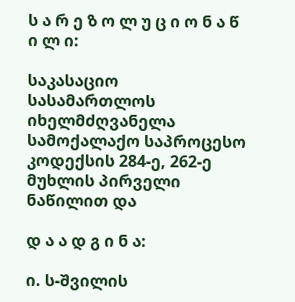ს ა რ ე ზ ო ლ უ ც ი ო ნ ა წ ი ლ ი:

საკასაციო სასამართლოს იხელმძღვანელა სამოქალაქო საპროცესო კოდექსის 284-ე, 262-ე მუხლის პირველი ნაწილით და

დ ა ა დ გ ი ნ ა:

ი. ს-შვილის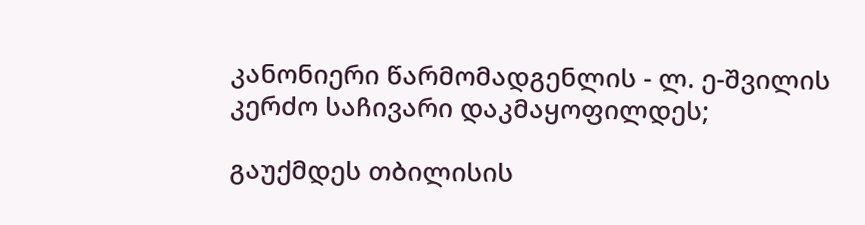კანონიერი წარმომადგენლის - ლ. ე-შვილის კერძო საჩივარი დაკმაყოფილდეს;

გაუქმდეს თბილისის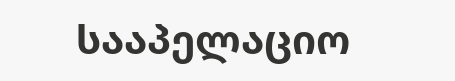სააპელაციო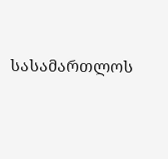სასამართლოს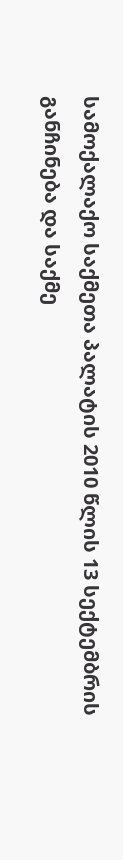სამოქალაქო საქმეთა პალატის 2010 წლის 13 სექტემბრის განჩინება და საქმე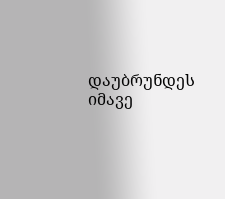დაუბრუნდეს იმავე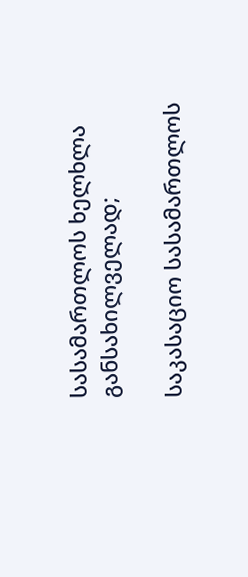სასამართლოს ხელხლა განსახილველად;

საკასაციო სასამართლოს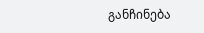განჩინება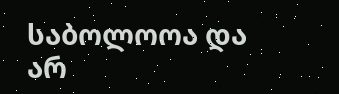საბოლოოა და არ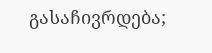გასაჩივრდება;